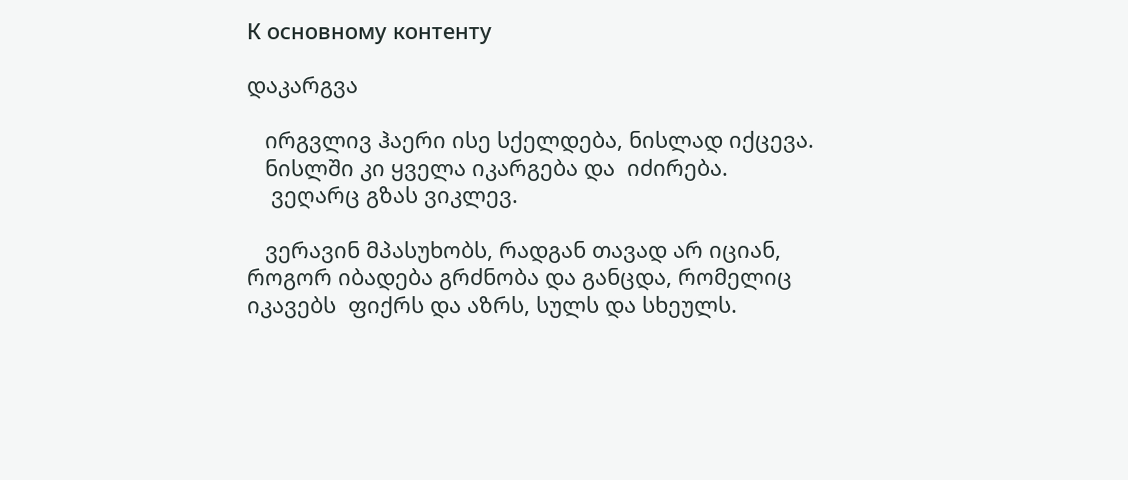К основному контенту

დაკარგვა

   ირგვლივ ჰაერი ისე სქელდება, ნისლად იქცევა.
   ნისლში კი ყველა იკარგება და  იძირება.
    ვეღარც გზას ვიკლევ.

   ვერავინ მპასუხობს, რადგან თავად არ იციან,  როგორ იბადება გრძნობა და განცდა, რომელიც იკავებს  ფიქრს და აზრს, სულს და სხეულს.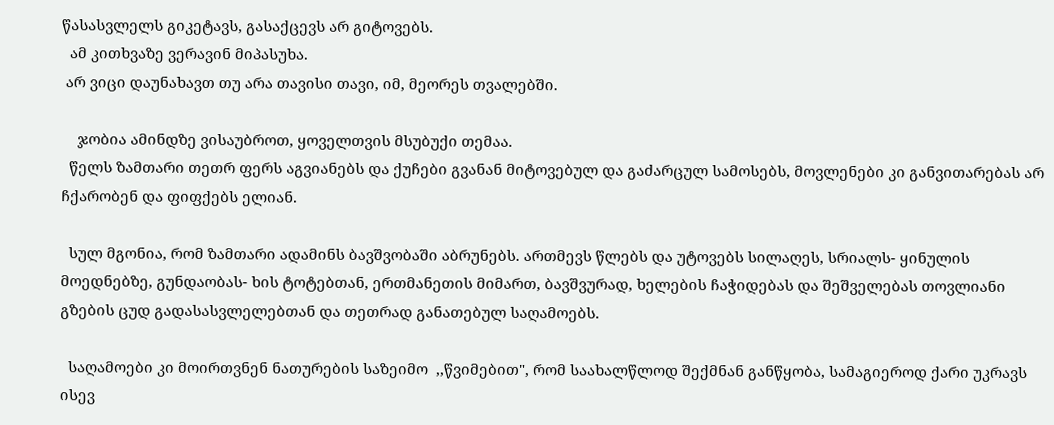წასასვლელს გიკეტავს, გასაქცევს არ გიტოვებს.
  ამ კითხვაზე ვერავინ მიპასუხა.
 არ ვიცი დაუნახავთ თუ არა თავისი თავი, იმ, მეორეს თვალებში.

    ჯობია ამინდზე ვისაუბროთ, ყოველთვის მსუბუქი თემაა.
  წელს ზამთარი თეთრ ფერს აგვიანებს და ქუჩები გვანან მიტოვებულ და გაძარცულ სამოსებს, მოვლენები კი განვითარებას არ ჩქარობენ და ფიფქებს ელიან.

  სულ მგონია, რომ ზამთარი ადამინს ბავშვობაში აბრუნებს. ართმევს წლებს და უტოვებს სილაღეს, სრიალს- ყინულის მოედნებზე, გუნდაობას- ხის ტოტებთან, ერთმანეთის მიმართ, ბავშვურად, ხელების ჩაჭიდებას და შეშველებას თოვლიანი გზების ცუდ გადასასვლელებთან და თეთრად განათებულ საღამოებს.

  საღამოები კი მოირთვნენ ნათურების საზეიმო  ,,წვიმებით", რომ საახალწლოდ შექმნან განწყობა, სამაგიეროდ ქარი უკრავს ისევ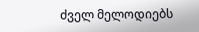ძველ მელოდიებს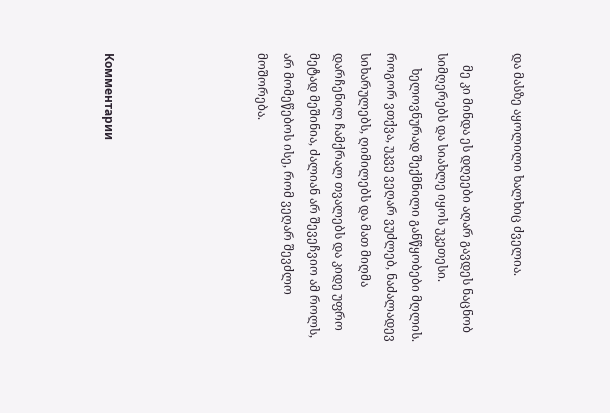და მასზე აყოლილი ხალხიც ძველია.

    მე კი მინდა ეს დღეები აღარ გავდეს ნაცნობ სიმღერებს და სიახლე იყოს უკეთესი.
     ხელოვნურად შექმნილი განწყობები მღლის. როგორ ვთქვა, უკვე ვეღარ ვუძლებ, ნაძალადევ სიხარულებს, ღიმილებს და მათ მიღმა დარჩენილ ჩამქრალ თვალებს და კიდე უფრო მეტად მეშინია, ძალიან არ შევეჩვიო ამ როლს, არ მომეწებოს ისე, რომ ვეღარ შევძლო მოშორება.





Комментарии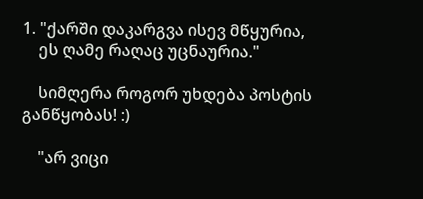1. "ქარში დაკარგვა ისევ მწყურია,
    ეს ღამე რაღაც უცნაურია."

    სიმღერა როგორ უხდება პოსტის განწყობას! :)

    "არ ვიცი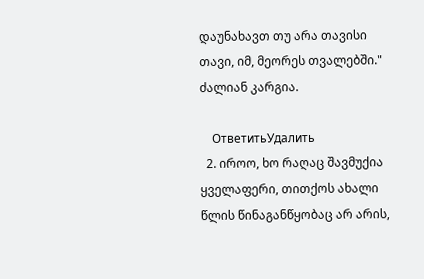დაუნახავთ თუ არა თავისი თავი, იმ, მეორეს თვალებში." ძალიან კარგია.

    ОтветитьУдалить
  2. იროო, ხო რაღაც შავმუქია ყველაფერი, თითქოს ახალი წლის წინაგანწყობაც არ არის,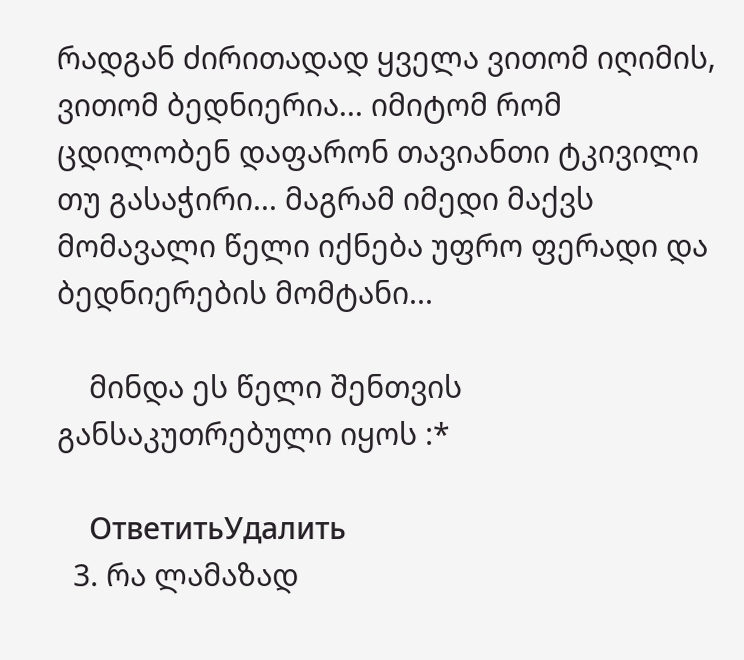რადგან ძირითადად ყველა ვითომ იღიმის, ვითომ ბედნიერია... იმიტომ რომ ცდილობენ დაფარონ თავიანთი ტკივილი თუ გასაჭირი... მაგრამ იმედი მაქვს მომავალი წელი იქნება უფრო ფერადი და ბედნიერების მომტანი...

    მინდა ეს წელი შენთვის განსაკუთრებული იყოს :*

    ОтветитьУдалить
  3. რა ლამაზად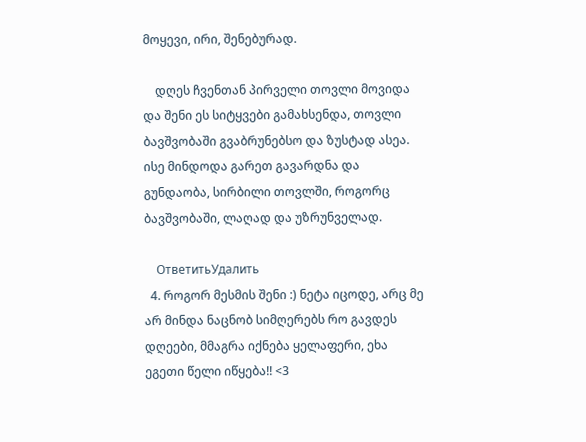მოყევი, ირი, შენებურად.

    დღეს ჩვენთან პირველი თოვლი მოვიდა და შენი ეს სიტყვები გამახსენდა, თოვლი ბავშვობაში გვაბრუნებსო და ზუსტად ასეა. ისე მინდოდა გარეთ გავარდნა და გუნდაობა, სირბილი თოვლში, როგორც ბავშვობაში, ლაღად და უზრუნველად.

    ОтветитьУдалить
  4. როგორ მესმის შენი :) ნეტა იცოდე, არც მე არ მინდა ნაცნობ სიმღერებს რო გავდეს დღეები, მმაგრა იქნება ყელაფერი, ეხა ეგეთი წელი იწყება!! <3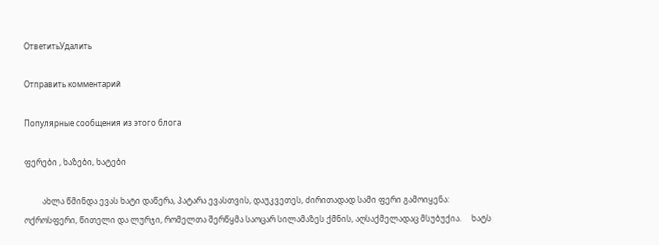ОтветитьУдалить

Отправить комментарий

Популярные сообщения из этого блога

ფერები , ხაზები, ხატები

         ახლა წმინდა ევას ხატი დაწერა, პატარა ევასთვის, დაუკვეთეს, ძირითადად სამი ფერი გამოიყენა: ოქროსფერი, წითელი და ლურჯი, რომელთა შერწყმა საოცარ სილამაზეს ქმნის, აღსაქმელადაც მსუბუქია.     ხატს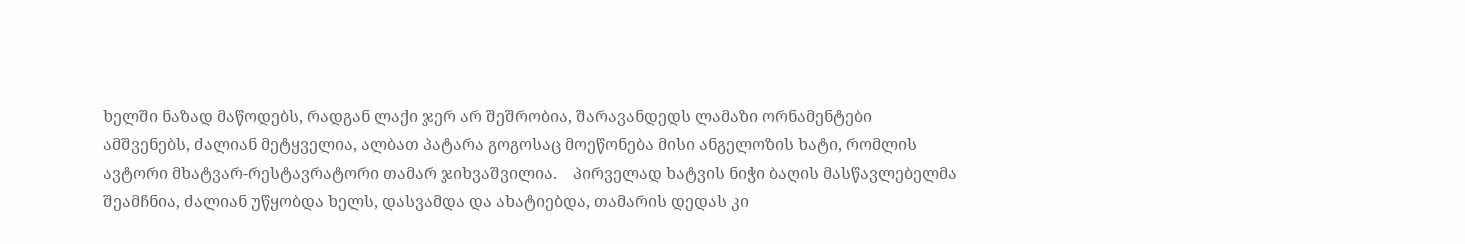ხელში ნაზად მაწოდებს, რადგან ლაქი ჯერ არ შეშრობია, შარავანდედს ლამაზი ორნამენტები ამშვენებს, ძალიან მეტყველია, ალბათ პატარა გოგოსაც მოეწონება მისი ანგელოზის ხატი, რომლის ავტორი მხატვარ-რესტავრატორი თამარ ჯიხვაშვილია.    პირველად ხატვის ნიჭი ბაღის მასწავლებელმა შეამჩნია, ძალიან უწყობდა ხელს, დასვამდა და ახატიებდა, თამარის დედას კი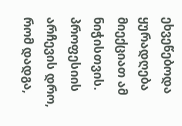ეხვეწებოდა ყურადღება მიექციათ ამ ნიჭისთვის.  პროფესიის არჩევის დრო, რომ დადგა,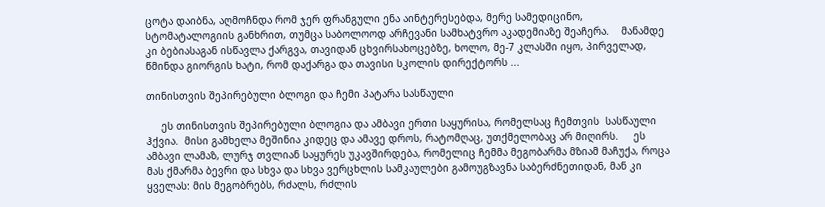ცოტა დაიბნა, აღმოჩნდა რომ ჯერ ფრანგული ენა აინტერესებდა, მერე სამედიცინო, სტომატალოგიის განხრით, თუმცა საბოლოოდ არჩევანი სამხატვრო აკადემიაზე შეაჩერა.    მანამდე კი ბებიასაგან ისწავლა ქარგვა, თავიდან ცხვირსახოცებზე, ხოლო, მე-7 კლასში იყო, პირველად, წმინდა გიორგის ხატი, რომ დაქარგა და თავისი სკოლის დირექტორს ...

თინისთვის შეპირებული ბლოგი და ჩემი პატარა სასწაული

     ეს თინისთვის შეპირებული ბლოგია და ამბავი ერთი საყურისა, რომელსაც ჩემთვის  სასწაული ჰქვია.  მისი გამხელა მეშინია კიდეც და ამავე დროს, რატომღაც, უთქმელობაც არ მიღირს.     ეს ამბავი ლამაზ, ლურჯ თვლიან საყურეს უკავშირდება, რომელიც ჩემმა მეგობარმა მზიამ მაჩუქა, როცა მას ქმარმა ბევრი და სხვა და სხვა ვერცხლის სამკაულები გამოუგზავნა საბერძნეთიდან, მან კი ყველას: მის მეგობრებს, რძალს, რძლის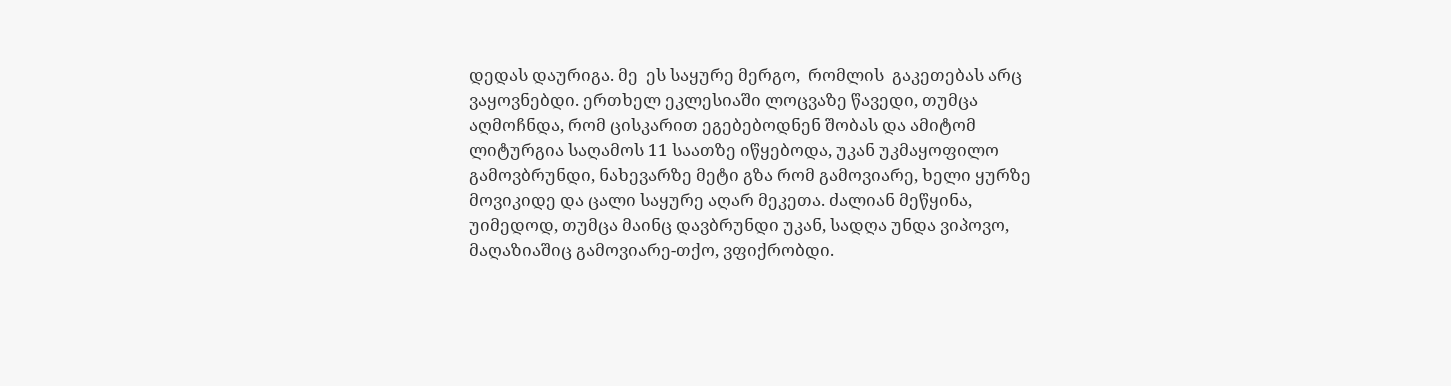დედას დაურიგა. მე  ეს საყურე მერგო,  რომლის  გაკეთებას არც ვაყოვნებდი. ერთხელ ეკლესიაში ლოცვაზე წავედი, თუმცა აღმოჩნდა, რომ ცისკარით ეგებებოდნენ შობას და ამიტომ ლიტურგია საღამოს 11 საათზე იწყებოდა, უკან უკმაყოფილო გამოვბრუნდი, ნახევარზე მეტი გზა რომ გამოვიარე, ხელი ყურზე მოვიკიდე და ცალი საყურე აღარ მეკეთა. ძალიან მეწყინა, უიმედოდ, თუმცა მაინც დავბრუნდი უკან, სადღა უნდა ვიპოვო, მაღაზიაშიც გამოვიარე-თქო, ვფიქრობდი.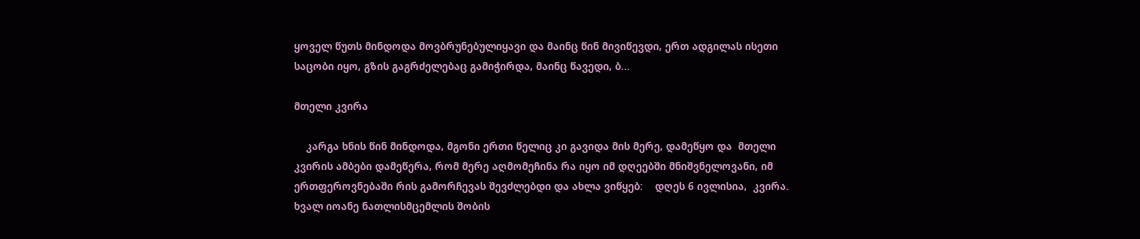ყოველ წუთს მინდოდა მოვბრუნებულიყავი და მაინც წინ მივიწევდი, ერთ ადგილას ისეთი საცობი იყო, გზის გაგრძელებაც გამიჭირდა, მაინც წავედი, ბ...

მთელი კვირა

    კარგა ხნის წინ მინდოდა, მგონი ერთი წელიც კი გავიდა მის მერე, დამეწყო და  მთელი კვირის ამბები დამეწერა, რომ მერე აღმომეჩინა რა იყო იმ დღეებში მნიშვნელოვანი, იმ ერთფეროვნებაში რის გამორჩევას შევძლებდი და ახლა ვიწყებ:    დღეს 6 ივლისია,  კვირა.    ხვალ იოანე ნათლისმცემლის შობის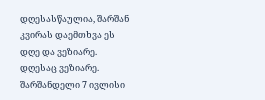დღესასწაულია, შარშან კვირას დაემთხვა ეს დღე და ვეზიარე. დღესაც ვეზიარე. შარშანდელი 7 ივლისი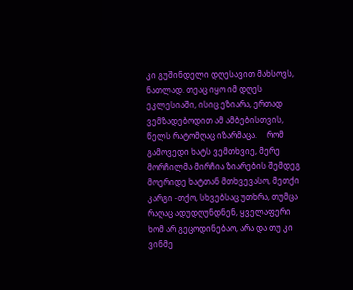კი გუშინდელი დღესავით მახსოვს, ნათლად. თეაც იყო იმ დღეს ეკლესიაში, ისიც ეზიარა, ერთად ვემზადებოდით ამ ამბებისთვის, წელს რატომღაც იზარმაცა.     რომ გამოვედი ხატს ვემთხვიე, მერე მორჩილმა მირჩია ზიარების შემდეგ მოერიდე ხატთან მთხვევასო, მეთქი კარგი -თქო, სხვებსაც უთხრა, თუმცა რაღაც ადუდღუნდნენ, ყველაფერი ხომ არ გეცოდინებაო, არა და თუ კი ვინმე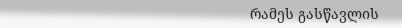რამეს გასწავლის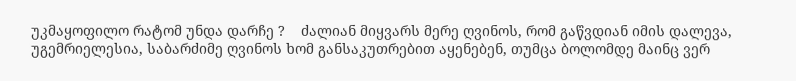უკმაყოფილო რატომ უნდა დარჩე ?    ძალიან მიყვარს მერე ღვინოს, რომ გაწვდიან იმის დალევა, უგემრიელესია, საბარძიმე ღვინოს ხომ განსაკუთრებით აყენებენ, თუმცა ბოლომდე მაინც ვერ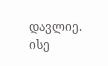დავლიე. ისე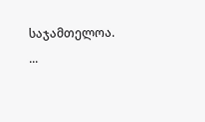საჯამთელოა.  ...